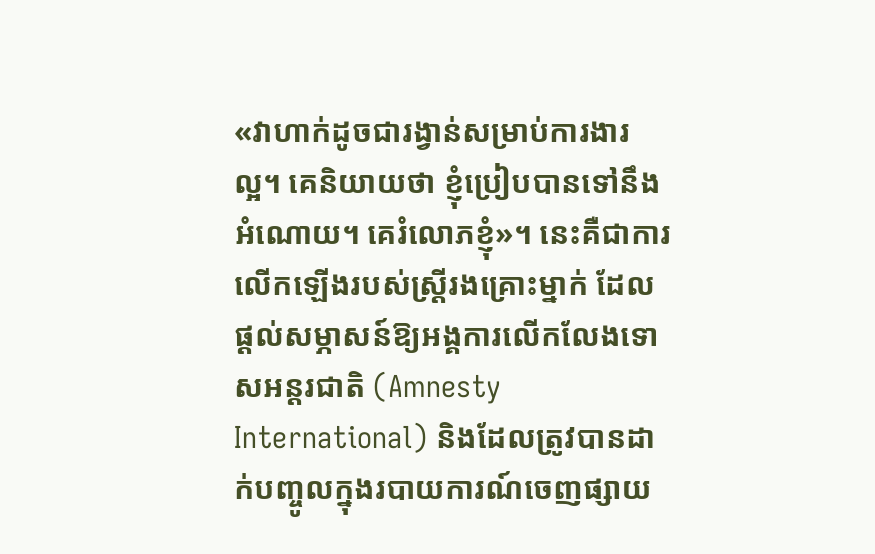«វាហាក់ដូចជារង្វាន់សម្រាប់ការងារល្អ។ គេនិយាយថា ខ្ញុំប្រៀបបានទៅនឹងអំណោយ។ គេរំលោភខ្ញុំ»។ នេះគឺជាការលើកឡើងរបស់ស្ត្រីរងគ្រោះម្នាក់ ដែលផ្ដល់សម្ភាសន៍ឱ្យអង្គការលើកលែងទោសអន្តរជាតិ (Amnesty International) និងដែលត្រូវបានដាក់បញ្ចូលក្នុងរបាយការណ៍ចេញផ្សាយ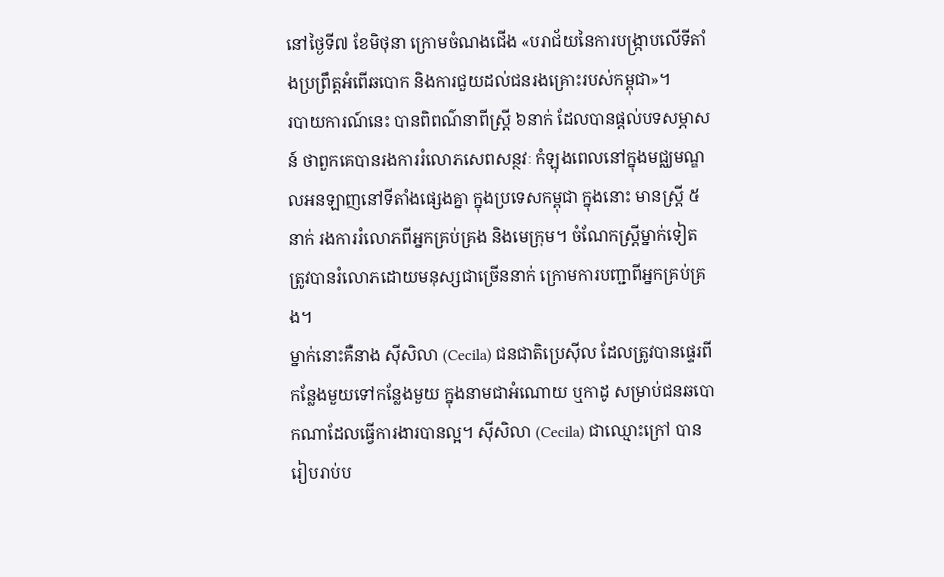នៅថ្ងៃទី៧ ខែមិថុនា ក្រោមចំណងជើង «បរាជ័យនៃការបង្ក្រាបលើទីតាំងប្រព្រឹត្តអំពើឆបោក និងការជួយដល់ជនរងគ្រោះរបស់កម្ពុជា»។
របាយការណ៍នេះ បានពិពណ៌នាពីស្ត្រី ៦នាក់ ដែលបានផ្ដល់បទសម្ភាសន៍ ថាពួកគេបានរងការរំលោភសេពសន្ថវៈ កំឡុងពេលនៅក្នុងមជ្ឈមណ្ឌលអនឡាញនៅទីតាំងផ្សេងគ្នា ក្នុងប្រទេសកម្ពុជា ក្នុងនោះ មានស្ត្រី ៥នាក់ រងការរំលោភពីអ្នកគ្រប់គ្រង និងមេក្រុម។ ចំណែកស្ត្រីម្នាក់ទៀត ត្រូវបានរំលោភដោយមនុស្សជាច្រើននាក់ ក្រោមការបញ្ជាពីអ្នកគ្រប់គ្រង។
ម្នាក់នោះគឺនាង ស៊ីសិលា (Cecila) ជនជាតិប្រេស៊ីល ដែលត្រូវបានផ្ទេរពីកន្លែងមួយទៅកន្លែងមួយ ក្នុងនាមជាអំណោយ ឬកាដូ សម្រាប់ជនឆបោកណាដែលធ្វើការងារបានល្អ។ ស៊ីសិលា (Cecila) ជាឈ្មោះក្រៅ បានរៀបរាប់ប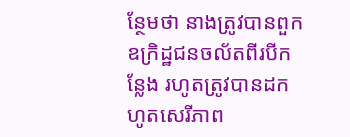ន្ថែមថា នាងត្រូវបានពួកឧក្រិដ្ឋជនចល័តពីរបីកន្លែង រហូតត្រូវបានដកហូតសេរីភាព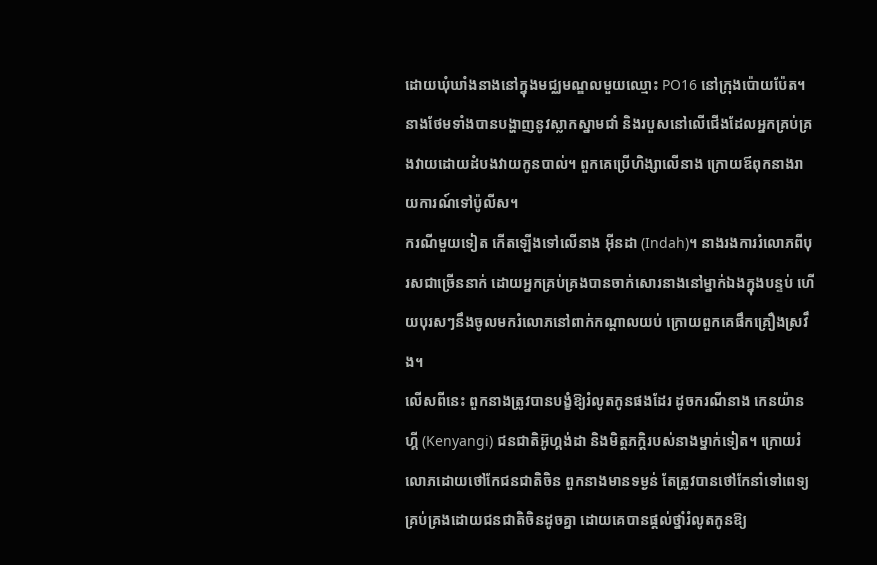ដោយឃុំឃាំងនាងនៅក្នុងមជ្ឈមណ្ឌលមួយឈ្មោះ PO16 នៅក្រុងប៉ោយប៉ែត។ នាងថែមទាំងបានបង្ហាញនូវស្លាកស្នាមជាំ និងរបួសនៅលើជើងដែលអ្នកគ្រប់គ្រងវាយដោយដំបងវាយកូនបាល់។ ពួកគេប្រើហិង្សាលើនាង ក្រោយឪពុកនាងរាយការណ៍ទៅប៉ូលីស។
ករណីមួយទៀត កើតឡើងទៅលើនាង អ៊ីនដា (Indah)។ នាងរងការរំលោភពីបុរសជាច្រើននាក់ ដោយអ្នកគ្រប់គ្រងបានចាក់សោរនាងនៅម្នាក់ឯងក្នុងបន្ទប់ ហើយបុរសៗនឹងចូលមករំលោភនៅពាក់កណ្ដាលយប់ ក្រោយពួកគេផឹកគ្រឿងស្រវឹង។
លើសពីនេះ ពួកនាងត្រូវបានបង្ខំឱ្យរំលូតកូនផងដែរ ដូចករណីនាង កេនយ៉ានហ្គី (Kenyangi) ជនជាតិអ៊ូហ្គង់ដា និងមិត្តភក្តិរបស់នាងម្នាក់ទៀត។ ក្រោយរំលោភដោយថៅកែជនជាតិចិន ពួកនាងមានទម្ងន់ តែត្រូវបានថៅកែនាំទៅពេទ្យគ្រប់គ្រងដោយជនជាតិចិនដូចគ្នា ដោយគេបានផ្ដល់ថ្នាំរំលូតកូនឱ្យ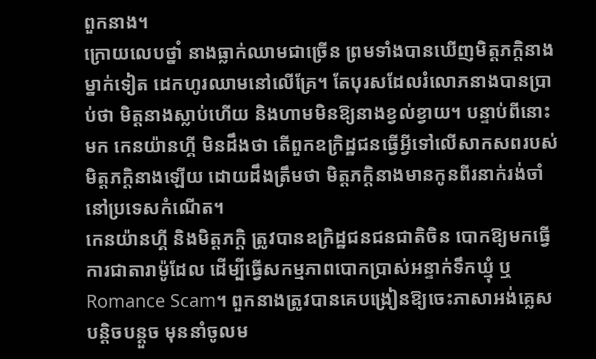ពួកនាង។
ក្រោយលេបថ្នាំ នាងធ្លាក់ឈាមជាច្រើន ព្រមទាំងបានឃើញមិត្តភក្តិនាងម្នាក់ទៀត ដេកហូរឈាមនៅលើគ្រែ។ តែបុរសដែលរំលោភនាងបានប្រាប់ថា មិត្តនាងស្លាប់ហើយ និងហាមមិនឱ្យនាងខ្វល់ខ្វាយ។ បន្ទាប់ពីនោះមក កេនយ៉ានហ្គី មិនដឹងថា តើពួកឧក្រិដ្ឋជនធ្វើអ្វីទៅលើសាកសពរបស់មិត្តភក្តិនាងឡើយ ដោយដឹងត្រឹមថា មិត្តភក្តិនាងមានកូនពីរនាក់រង់ចាំនៅប្រទេសកំណើត។
កេនយ៉ានហ្គី និងមិត្តភក្តិ ត្រូវបានឧក្រិដ្ឋជនជនជាតិចិន បោកឱ្យមកធ្វើការជាតារាម៉ូដែល ដើម្បីធ្វើសកម្មភាពបោកប្រាស់អន្ទាក់ទឹកឃ្មុំ ឬ Romance Scam។ ពួកនាងត្រូវបានគេបង្រៀនឱ្យចេះភាសាអង់គ្លេសបន្តិចបន្តួច មុននាំចូលម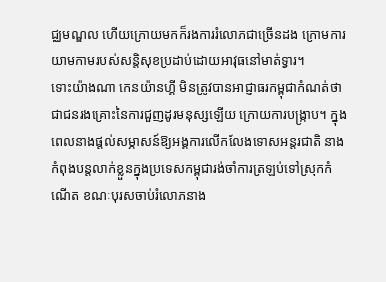ជ្ឈមណ្ឌល ហើយក្រោយមកក៏រងការរំលោភជាច្រើនដង ក្រោមការយាមកាមរបស់សន្តិសុខប្រដាប់ដោយអាវុធនៅមាត់ទ្វារ។
ទោះយ៉ាងណា កេនយ៉ានហ្គី មិនត្រូវបានអាជ្ញាធរកម្ពុជាកំណត់ថាជាជនរងគ្រោះនៃការជួញដូរមនុស្សឡើយ ក្រោយការបង្ក្រាប។ ក្នុងពេលនាងផ្ដល់សម្ភាសន៍ឱ្យអង្គការលើកលែងទោសអន្តរជាតិ នាងកំពុងបន្តលាក់ខ្លួនក្នុងប្រទេសកម្ពុជារង់ចាំការត្រឡប់ទៅស្រុកកំណើត ខណៈបុរសចាប់រំលោភនាង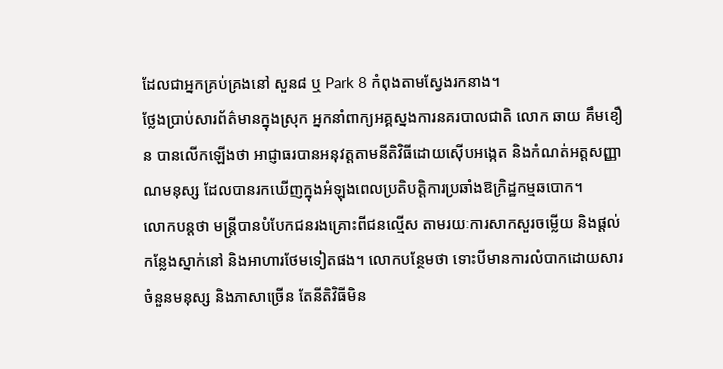ដែលជាអ្នកគ្រប់គ្រងនៅ សួន៨ ឬ Park 8 កំពុងតាមស្វែងរកនាង។
ថ្លែងប្រាប់សារព័ត៌មានក្នុងស្រុក អ្នកនាំពាក្យអគ្គស្នងការនគរបាលជាតិ លោក ឆាយ គឹមខឿន បានលើកឡើងថា អាជ្ញាធរបានអនុវត្តតាមនីតិវិធីដោយស៊ើបអង្កេត និងកំណត់អត្តសញ្ញាណមនុស្ស ដែលបានរកឃើញក្នុងអំឡុងពេលប្រតិបត្តិការប្រឆាំងឱក្រិដ្ឋកម្មឆបោក។
លោកបន្តថា មន្ត្រីបានបំបែកជនរងគ្រោះពីជនល្មើស តាមរយៈការសាកសួរចម្លើយ និងផ្តល់កន្លែងស្នាក់នៅ និងអាហារថែមទៀតផង។ លោកបន្ថែមថា ទោះបីមានការលំបាកដោយសារចំនួនមនុស្ស និងភាសាច្រើន តែនីតិវិធីមិន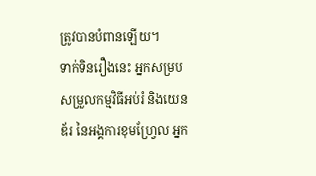ត្រូវបានបំពានឡើយ។
ទាក់ទិនរឿងនេះ អ្នកសម្របសម្រួលកម្មវិធីអប់រំ និងយេនឌ័រ នៃអង្គការខុមហ្វ្រែល អ្នក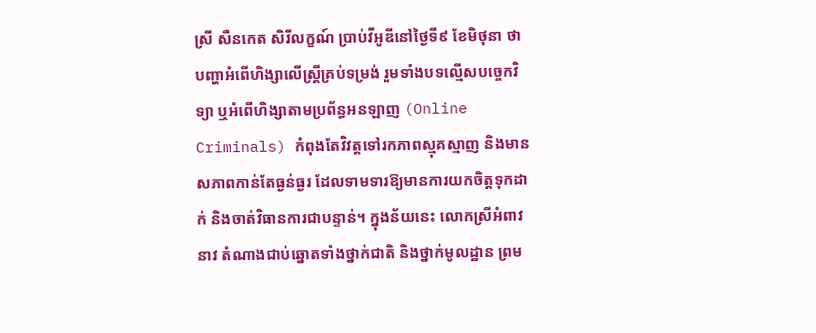ស្រី សឺនកេត សិរីលក្ខណ៍ ប្រាប់វីអូឌីនៅថ្ងៃទី៩ ខែមិថុនា ថា បញ្ហាអំពើហិង្សាលើស្ត្រីគ្រប់ទម្រង់ រួមទាំងបទល្មើសបច្ចេកវិទ្យា ឬអំពើហិង្សាតាមប្រព័ន្ធអនឡាញ (Online Criminals) កំពុងតែវិវត្តទៅរកភាពស្មុគស្មាញ និងមានសភាពកាន់តែធ្ងន់ធ្ងរ ដែលទាមទារឱ្យមានការយកចិត្តទុកដាក់ និងចាត់វិធានការជាបន្ទាន់។ ក្នុងន័យនេះ លោកស្រីអំពាវនាវ តំណាងជាប់ឆ្នោតទាំងថ្នាក់ជាតិ និងថ្នាក់មូលដ្ឋាន ព្រម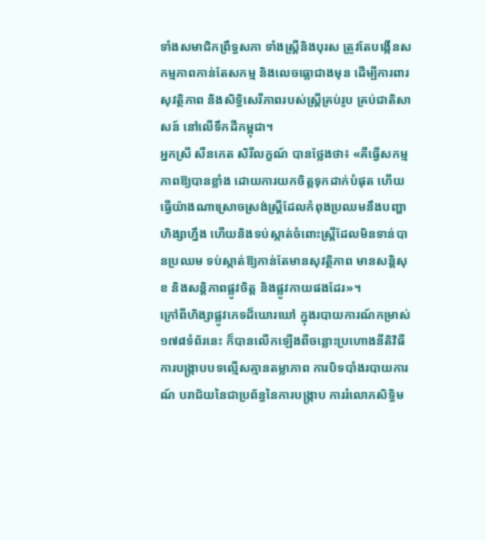ទាំងសមាជិកព្រឹទ្ធសភា ទាំងស្ត្រីនិងបុរស ត្រូវតែបង្កើនសកម្មភាពកាន់តែសកម្ម និងលេចធ្លោជាងមុន ដើម្បីការពារសុវត្ថិភាព និងសិទ្ធិសេរីភាពរបស់ស្ត្រីគ្រប់រូប គ្រប់ជាតិសាសន៍ នៅលើទឹកដីកម្ពុជា។
អ្នកស្រី សឺនកេត សិរីលក្ខណ៍ បានថ្លែងថា៖ «គឺធ្វើសកម្មភាពឱ្យបានខ្លាំង ដោយការយកចិត្តទុកដាក់បំផុត ហើយធ្វើយ៉ាងណាស្រោចស្រង់ស្ត្រីដែលកំពុងប្រឈមនឹងបញ្ហាហិង្សាហ្នឹង ហើយនិងទប់ស្កាត់ចំពោះស្ត្រីដែលមិនទាន់បានប្រឈម ទប់ស្កាត់ឱ្យកាន់តែមានសុវត្ថិភាព មានសន្តិសុខ និងសន្តិភាពផ្លូវចិត្ត និងផ្លូវកាយផងដែរ»។
ក្រៅពីហិង្សាផ្លូវភេទដ៏ឃោរឃៅ ក្នុងរបាយការណ៍កម្រាស់១៧៨ទំព័រនេះ ក៏បានលើកឡើងពីចន្លោះប្រហោងនីតិវិធី ការបង្ក្រាបបទល្មើសគ្មានតម្លាភាព ការបិទបាំងរបាយការណ៍ បរាជ័យនៃជាប្រព័ន្ធនៃការបង្ក្រាប ការរំលោភសិទ្ធិម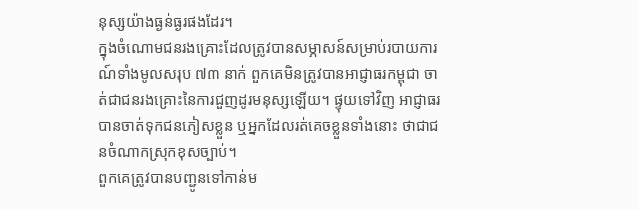នុស្សយ៉ាងធ្ងន់ធ្ងរផងដែរ។
ក្នុងចំណោមជនរងគ្រោះដែលត្រូវបានសម្ភាសន៍សម្រាប់របាយការណ៍ទាំងមូលសរុប ៧៣ នាក់ ពួកគេមិនត្រូវបានអាជ្ញាធរកម្ពុជា ចាត់ជាជនរងគ្រោះនៃការជួញដូរមនុស្សឡើយ។ ផ្ទុយទៅវិញ អាជ្ញាធរបានចាត់ទុកជនភៀសខ្លួន ឬអ្នកដែលរត់គេចខ្លួនទាំងនោះ ថាជាជនចំណាកស្រុកខុសច្បាប់។
ពួកគេត្រូវបានបញ្ជូនទៅកាន់ម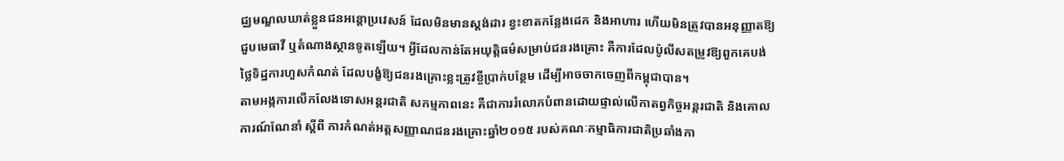ជ្ឈមណ្ឌលឃាត់ខ្លួនជនអន្តោប្រវេសន៍ ដែលមិនមានស្តង់ដារ ខ្វះខាតកន្លែងដេក និងអាហារ ហើយមិនត្រូវបានអនុញ្ញាតឱ្យជួបមេធាវី ឬតំណាងស្ថានទូតឡើយ។ អ្វីដែលកាន់តែអយុត្តិធម៌សម្រាប់ជនរងគ្រោះ គឺការដែលប៉ូលីសតម្រូវឱ្យពួកគេបង់ថ្លៃទិដ្ឋការហួសកំណត់ ដែលបង្ខំឱ្យជនរងគ្រោះខ្លះត្រូវខ្ចីប្រាក់បន្ថែម ដើម្បីអាចចាកចេញពីកម្ពុជាបាន។
តាមអង្កការលើកលែងទោសអន្តរជាតិ សកម្មភាពនេះ គឺជាការរំលោភបំពានដោយផ្ទាល់លើកាតព្វកិច្ចអន្តរជាតិ និងគោលការណ៍ណែនាំ ស្តីពី ការកំណត់អត្តសញ្ញាណជនរងគ្រោះឆ្នាំ២០១៥ របស់គណៈកម្មាធិការជាតិប្រឆាំងកា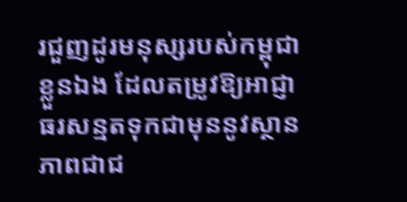រជួញដូរមនុស្សរបស់កម្ពុជាខ្លួនឯង ដែលតម្រូវឱ្យអាជ្ញាធរសន្មតទុកជាមុននូវស្ថានភាពជាជ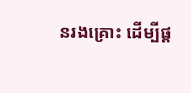នរងគ្រោះ ដើម្បីផ្ត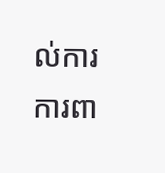ល់ការការពា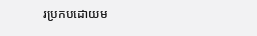រប្រកបដោយម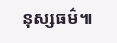នុស្សធម៌៕